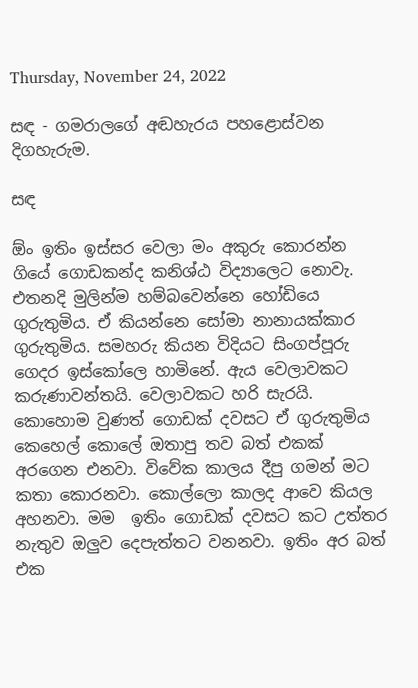Thursday, November 24, 2022

සඳ - ගමරාලගේ අඬහැරය පහළොස්වන දිගහැරුම.

සඳ

ඕං ඉතිං ඉස්සර වෙලා මං අකුරු කොරන්න ගියේ ගොඩකන්ද කනිශ්ඨ විද්‍යාලෙට නොවැ. එතනදි මුලින්ම හම්බවෙන්නෙ හෝඩියෙ ගුරුතුමිය. ඒ කියන්නෙ සෝමා නානායක්කාර ගුරුතුමිය. සමහරු කියන විදියට සිංගප්පූරු ගෙදර ඉස්කෝලෙ හාමිනේ. ඇය වෙලාවකට කරුණාවන්තයි. වෙලාවකට හරි සැරයි. කොහොම වුණත් ගොඩක් දවසට ඒ ගුරුතුමිය කෙහෙල් කොලේ ඔතාපු තව බත් එකක් අරගෙන එනවා. විවේක කාලය දීපු ගමන් මට කතා කොරනවා. කොල්ලො කාලද ආවෙ කියල අහනවා. මම  ඉතිං ගොඩක් දවසට කට උත්තර නැතුව ඔලුව දෙපැත්තට වනනවා. ඉතිං අර බත් එක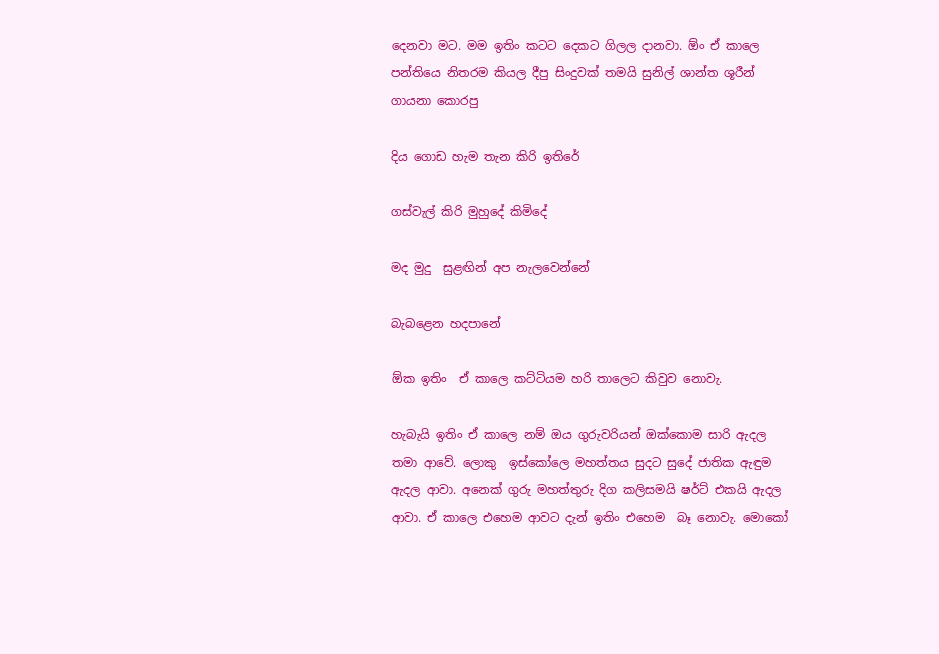දෙනවා මට. මම ඉතිං කටට දෙකට ගිලල දානවා. ඕං ඒ කාලෙ පන්තියෙ නිතරම කියල දීපු සිංදුවක් තමයි සුනිල් ශාන්ත ශූරීන් ගායනා කොරපු

දිය ගොඩ හැම තැන කිරි ඉතිරේ

ගස්වැල් කිරි මුහුදේ කිමිදේ

මද මුදු  සුළඟින් අප නැලවෙන්නේ

බැබළෙන හදපානේ

ඕක ඉතිං  ඒ කාලෙ කට්ටියම හරි තාලෙට කිවුව නොවැ.

හැබැයි ඉතිං ඒ කාලෙ නම් ඔය ගුරුවරියන් ඔක්කොම සාරි ඇදල තමා ආවේ. ලොකු  ඉස්කෝලෙ මහත්තය සුදට සුදේ ජාතික ඇඳුම ඇදල ආවා. අනෙක් ගුරු මහත්තුරු දිග කලිසමයි ෂර්ට් එකයි ඇදල ආවා. ඒ කාලෙ එහෙම ආවට දැන් ඉතිං එහෙම  බෑ නොවැ. මොකෝ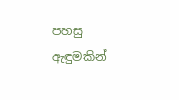පහසු ඇඳුමකින්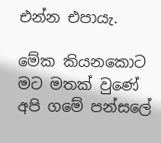එන්න එපායැ.

මේක කියනකොට මට මතක් වුණේ අපි ගමේ පන්සලේ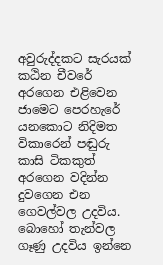අවුරුද්දකට සැරයක් කඨින චීවරේ අරගෙන එළිවෙන ජාමෙට පෙරහැරේ යනකොට නිදිමත විකාරෙන් පඬුරු කාසි ටිකකුත් අරගෙන වදින්න දුවගෙන එන ගෙවල්වල උදවිය. බොහෝ තැන්වල ගෑණු උදවිය ඉන්නෙ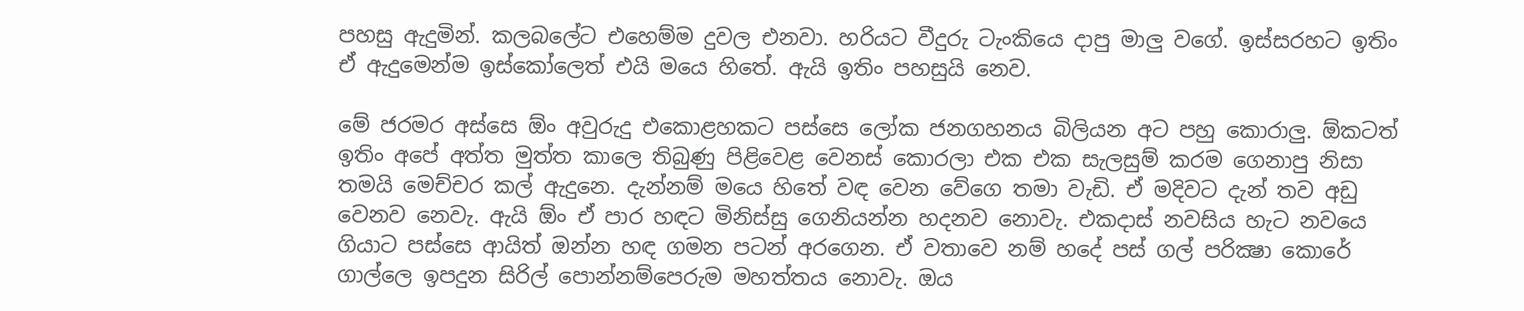පහසු ඇදුමින්. කලබලේට එහෙම්ම දුවල එනවා. හරියට වීදුරු ටැංකියෙ දාපු මාලු වගේ. ඉස්සරහට ඉතිං ඒ ඇදුමෙන්ම ඉස්කෝලෙත් එයි මයෙ හිතේ. ඇයි ඉතිං පහසුයි නෙව.

මේ ජරමර අස්සෙ ඕං අවුරුදු එකොළහකට පස්සෙ ලෝක ජනගහනය බිලියන අට පහු කොරාලු. ඕකටත් ඉතිං අපේ අත්ත මුත්ත කාලෙ තිබුණු පිළිවෙළ වෙනස් කොරලා එක එක සැලසුම් කරම ගෙනාපු නිසා තමයි මෙච්චර කල් ඇදුනෙ. දැන්නම් මයෙ හිතේ වඳ වෙන වේගෙ තමා වැඩි. ඒ මදිවට දැන් තව අඩු වෙනව නෙවැ. ඇයි ඕං ඒ පාර හඳට මිනිස්සු ගෙනියන්න හදනව නොවැ. එකදාස් නවසිය හැට නවයෙ ගියාට පස්සෙ ආයිත් ඔන්න හඳ ගමන පටන් අරගෙන. ඒ වතාවෙ නම් හදේ පස් ගල් පරික්‍ෂා කොරේ ගාල්ලෙ ඉපදුන සිරිල් පොන්නම්පෙරුම මහත්තය නොවැ. ඔය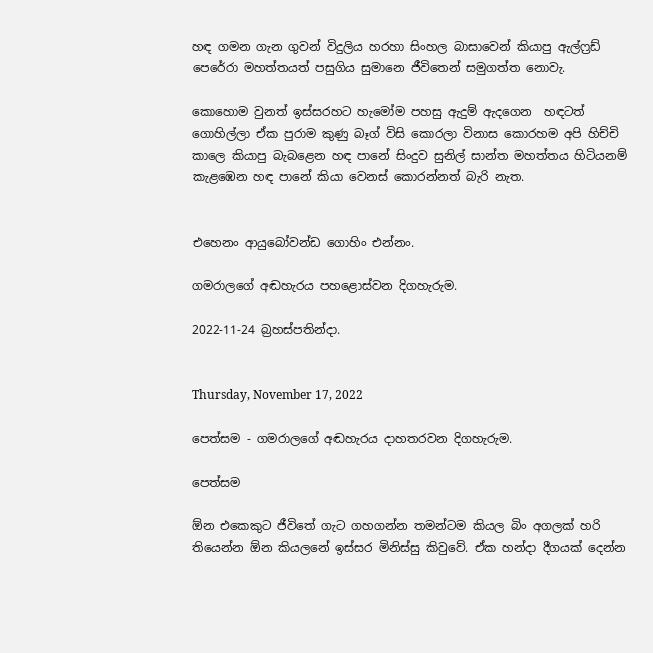හඳ ගමන ගැන ගුවන් විදුලිය හරහා සිංහල බාසාවෙන් කියාපු ඇල්ෆ්‍රඩ් පෙරේරා මහත්තයත් පසුගිය සුමානෙ ජීවිතෙන් සමුගත්ත නොවැ.

කොහොම වුනත් ඉස්සරහට හැමෝම පහසු ඇදුම් ඇදගෙන  හඳටත් ගොහිල්ලා ඒක පුරාම කුණු බෑග් විසි කොරලා විනාස කොරහම අපි හිච්චි කාලෙ කියාපු බැබළෙන හඳ පානේ සිංදුව සුනිල් සාන්ත මහත්තය හිටියනම් කැළඹෙන හඳ පානේ කියා වෙනස් කොරන්නත් බැරි නැත.


එහෙනං ආයුබෝවන්ඩ ගොහිං එන්නං.

ගමරාලගේ අඬහැරය පහළොස්වන දිගහැරුම.

2022-11-24 බ්‍රහස්පතින්දා.


Thursday, November 17, 2022

පෙත්සම - ගමරාලගේ අඬහැරය දාහතරවන දිගහැරුම.

පෙත්සම

ඕන එකෙකුට ජීවිතේ ගැට ගහගන්න තමන්ටම කියල බිං අගලක් හරි තියෙන්න ඕන කියලනේ ඉස්සර මිනිස්සු කිවුවේ. ඒක හන්දා දීගයක් දෙන්න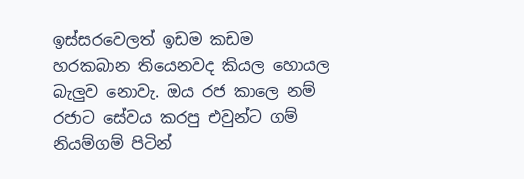ඉස්සරවෙලත් ඉඩම කඩම  හරකබාන තියෙනවද කියල හොයල බැලුව නොවැ. ඔය රජ කාලෙ නම් රජාට සේවය කරපු එවුන්ට ගම් නියම්ගම් පිටින්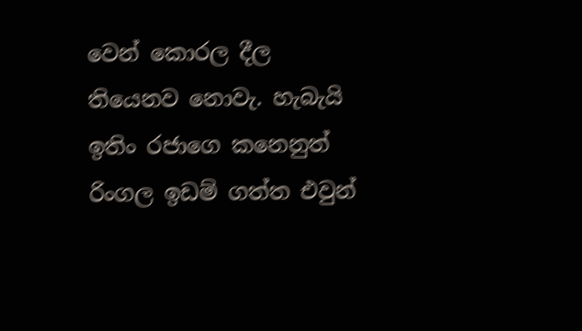වෙන් කොරල දීල තියෙනව නොවැ. හැබැයි ඉතිං රජාගෙ කනෙනුත් රිංගල ඉඩම් ගත්ත එවුන්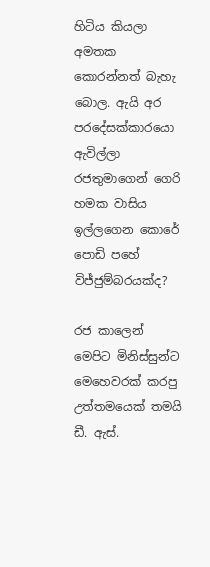හිටිය කියලා අමතක කොරන්නත් බැහැ බොල. ඇයි අර පරදේසක්කාරයො ඇවිල්ලා රජතුමාගෙන් ගෙරි හමක වාසිය ඉල්ලගෙන කොරේ පොඩි පහේ විජ්ජුම්බරයක්ද?

රජ කාලෙන් මෙපිට මිනිස්සුන්ට මෙහෙවරක් කරපු උත්තමයෙක් තමයි ඩී. ඇස්.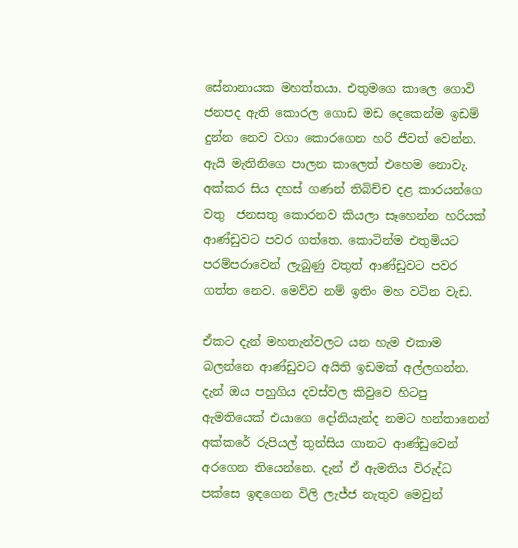සේනානායක මහත්තයා. එතුමගෙ කාලෙ ගොවි ජනපද ඇති කොරල ගොඩ මඩ දෙකෙන්ම ඉඩම් දුන්න නෙව වගා කොරගෙන හරි ජීවත් වෙන්න. ඇයි මැතිනිගෙ පාලන කාලෙත් එහෙම නොවැ. අක්කර සිය දහස් ගණන් තිබිච්ච දළ කාරයන්ගෙ වතු  ජනසතු කොරනව කියලා සෑහෙන්න හරියක් ආණ්ඩුවට පවර ගත්තෙ. කොටින්ම එතුමියට පරම්පරාවෙන් ලැබුණු වතුත් ආණ්ඩුවට පවර ගත්ත නෙව. මෙව්ව නම් ඉතිං මහ වටින වැඩ.

ඒකට දැන් මහතැන්වලට යන හැම එකාම බලන්නෙ ආණ්ඩුවට අයිති ඉඩමක් අල්ලගන්න. දැන් ඔය පහුගිය දවස්වල කිවුවෙ හිටපු ඇමතියෙක් එයාගෙ දෝනියැන්ද නමට හන්තානෙන් අක්කරේ රුපියල් තුන්සිය ගානට ආණ්ඩුවෙන් අරගෙන තියෙන්නෙ. දැන් ඒ ඇමතිය විරුද්ධ  පක්සෙ ඉඳගෙන විලි ලැජ්ජ නැතුව මෙවුන්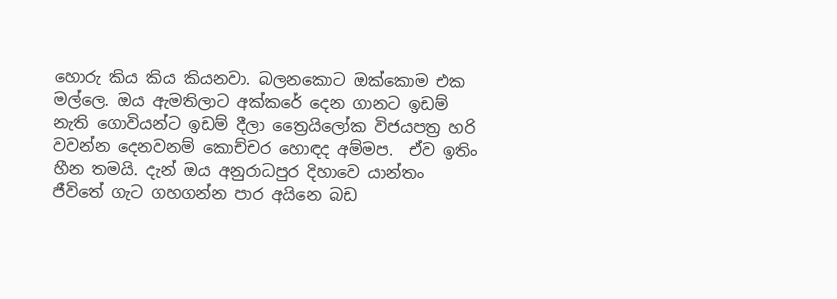හොරු කිය කිය කියනවා. බලනකොට ඔක්කොම එක මල්ලෙ. ඔය ඇමතිලාට අක්කරේ දෙන ගානට ඉඩම් නැති ගොවියන්ට ඉඩම් දීලා ත්‍රෛයිලෝක විජයපත්‍ර හරි වවන්න දෙනවනම් කොච්චර හොඳද අම්මප.  ඒව ඉතිං  හීන තමයි. දැන් ඔය අනුරාධපුර දිහාවෙ යාන්තං  ජීවිතේ ගැට ගහගන්න පාර අයිනෙ බඩ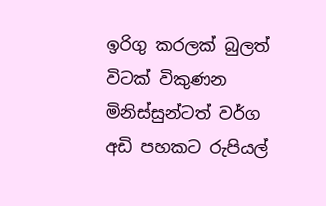ඉරිගු කරලක් බුලත් විටක් විකුණන මිනිස්සුන්ටත් වර්ග අඩි පහකට රුපියල්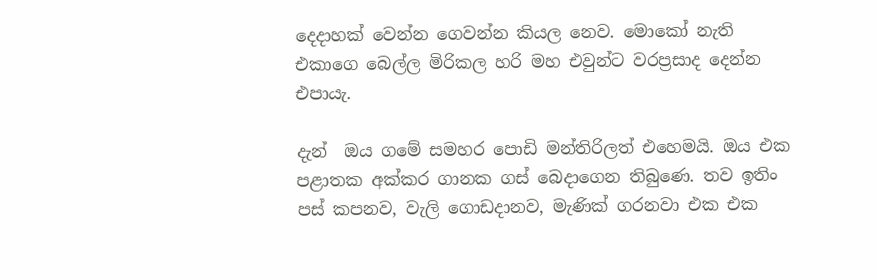දෙදාහක් වෙන්න ගෙවන්න කියල නෙව. මොකෝ නැති එකාගෙ බෙල්ල මිරිකල හරි මහ එවුන්ට වරප්‍රසාද දෙන්න එපායැ.

දැන්  ඔය ගමේ සමහර පොඩි මන්තිරිලත් එහෙමයි. ඔය එක පළාතක අක්කර ගානක ගස් බෙදාගෙන තිබුණෙ. තව ඉතිං පස් කපනව, වැලි ගොඩදානව, මැණික් ගරනවා එක එක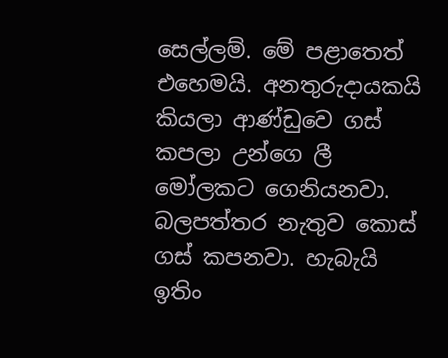සෙල්ලම්. මේ පළාතෙත්  එහෙමයි. අනතුරුදායකයි කියලා ආණ්ඩුවෙ ගස් කපලා උන්ගෙ ලී මෝලකට ගෙනියනවා. බලපත්තර නැතුව කොස් ගස් කපනවා. හැබැයි ඉතිං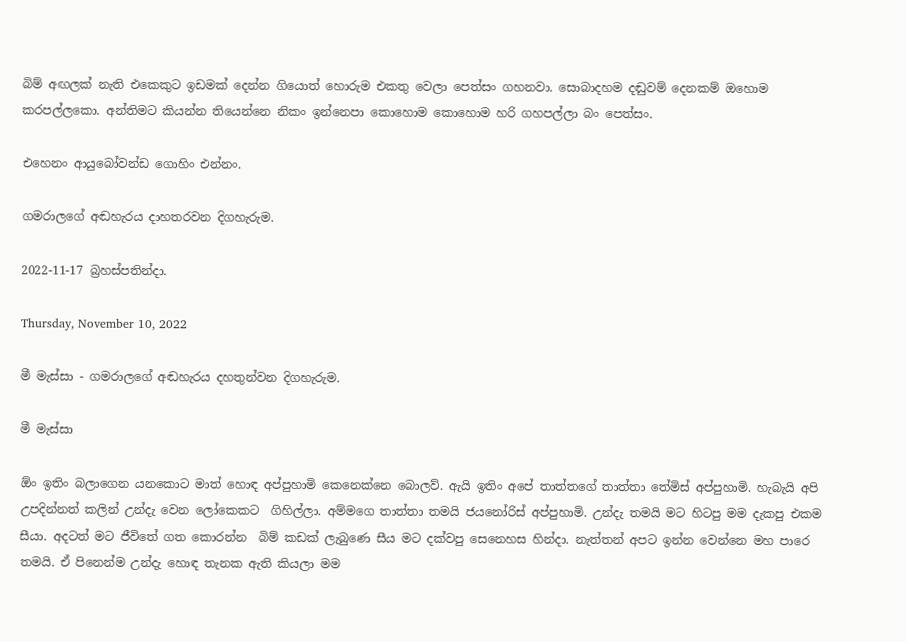බිම් අඟලක් නැති එකෙකුට ඉඩමක් දෙන්න ගියොත් හොරුම එකතු වෙලා පෙත්සං ගහනවා. සොබාදහම දඬුවම් දෙනකම් ඔහොම කරපල්ලකො. අන්තිමට කියන්න තියෙන්නෙ නිකං ඉන්නෙපා කොහොම කොහොම හරි ගහපල්ලා බං පෙත්සං.

එහෙනං ආයුබෝවන්ඩ ගොහිං එන්නං.

ගමරාලගේ අඬහැරය දාහතරවන දිගහැරුම.

2022-11-17 බ්‍රහස්පතින්දා.

Thursday, November 10, 2022

මී මැස්සා - ගමරාලගේ අඬහැරය දහතුන්වන දිගහැරුම.

මී මැස්සා

ඕං ඉතිං බලාගෙන යනකොට මාත් හොඳ අප්පුහාමි කෙනෙක්නෙ බොලව්. ඇයි ඉතිං අපේ තාත්තගේ තාත්තා තේමිස් අප්පුහාමි. හැබැයි අපි උපදින්නත් කලින් උන්දැ වෙන ලෝකෙකට  ගිහිල්ලා. අම්මගෙ තාත්තා තමයි ජයනෝරිස් අප්පුහාමි. උන්දැ තමයි මට හිටපු මම දැකපු එකම සීයා. අදටත් මට ජීවිතේ ගත කොරන්න  බිම් කඩක් ලැබුණෙ සීය මට දක්වපු සෙනෙහස හින්දා. නැත්තන් අපට ඉන්න වෙන්නෙ මහ පාරෙ  තමයි. ඒ පිනෙන්ම උන්දැ හොඳ තැනක ඇති කියලා මම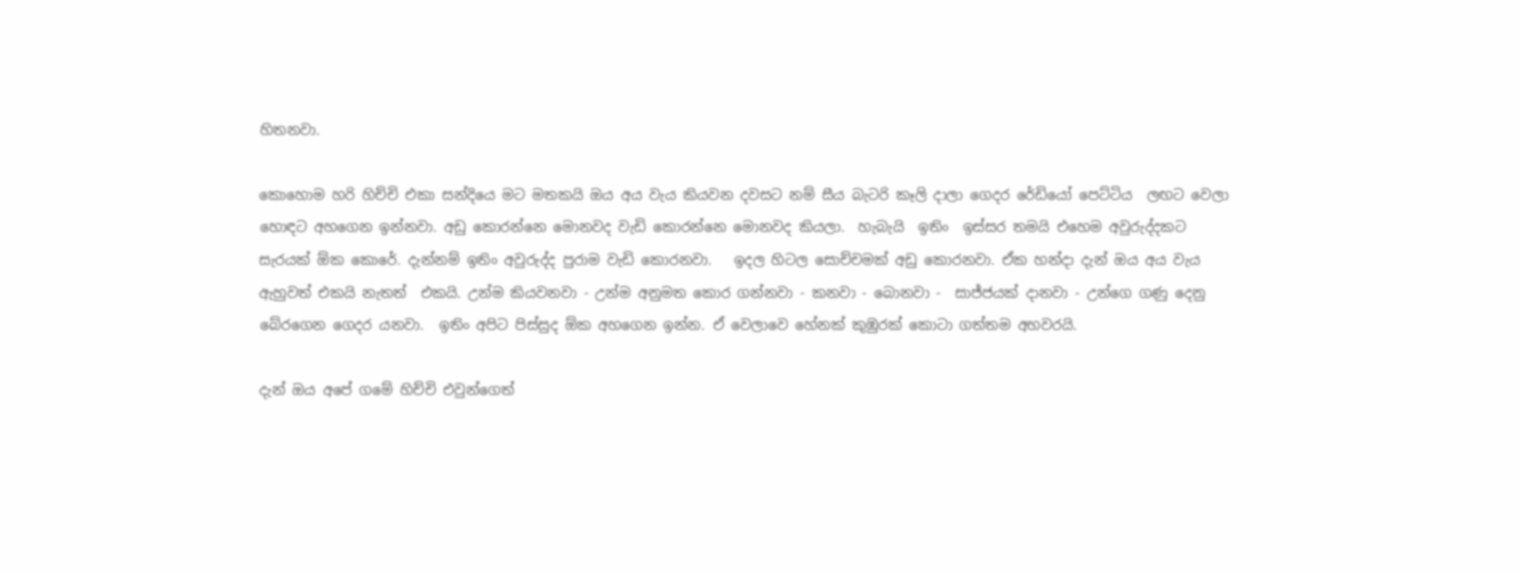හිතනවා.

කොහොම හරි හිච්චි එකා සන්දියෙ මට මතකයි ඔය අය වැය කියවන දවසට නම් සීය බැටරි කෑලි දාලා ගෙදර රේඩියෝ පෙට්ටිය  ලඟට වෙලා හොඳට අහගෙන ඉන්නවා. අඩු කොරන්නෙ මොනවද වැඩි කොරන්නෙ මොනවද කියලා.  හැබැයි  ඉතිං  ඉස්සර තමයි එහෙම අවුරුද්දකට සැරයක් ඕක කොරේ. දැන්නම් ඉතිං අවුරුද්ද පුරාම වැඩි කොරනවා.   ඉදල හිටල සොච්චමක් අඩු කොරනවා. ඒක හන්දා දැන් ඔය අය වැය ඇහුවත් එකයි නැතත්  එකයි. උන්ම කියවනවා - උන්ම අනුමත කොර ගන්නවා - කනවා - බොනවා -  සාජ්ජයක් දානවා - උන්ගෙ ගණු දෙනු බේරගෙන ගෙදර යනවා.  ඉතිං අපිට පිස්සුද ඕක අහගෙන ඉන්න. ඒ වෙලාවෙ හේනක් කුඹුරක් කොටා ගත්තම අහවරයි.

දැන් ඔය අපේ ගමේ හිච්චි එවුන්ගෙත්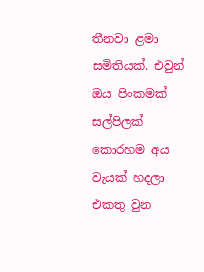තීනවා ළමා සමිතියක්. එවුන් ඔය පිංකමක් සල්පිලක් කොරහම අය වැයක් හදලා  එකතු වුන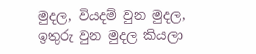මුදල, වියදම් වුන මුදල, ඉතුරු වුන මුදල කියලා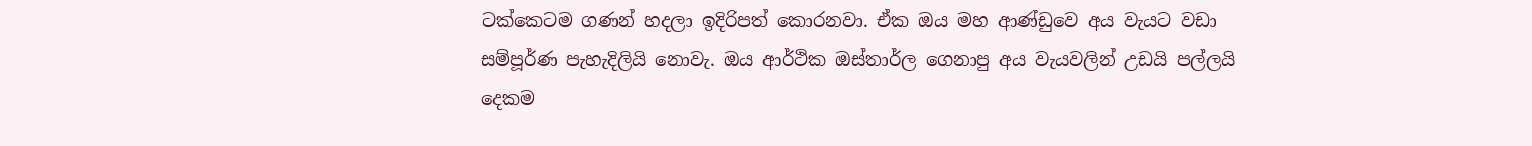ටක්කෙටම ගණන් හදලා ඉදිරිපත් කොරනවා. ඒක ඔය මහ ආණ්ඩුවෙ අය වැයට වඩා සම්පූර්ණ පැහැදිලියි නොවැ. ඔය ආර්ථික ඔස්තාර්ල ගෙනාපු අය වැයවලින් උඩයි පල්ලයි දෙකම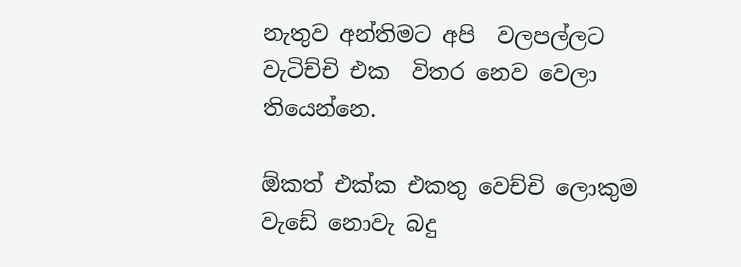නැතුව අන්තිමට අපි  වලපල්ලට වැටිච්චි එක  විතර නෙව වෙලා තියෙන්නෙ.

ඕකත් එක්ක එකතු වෙච්චි ලොකුම වැඩේ නොවැ බදු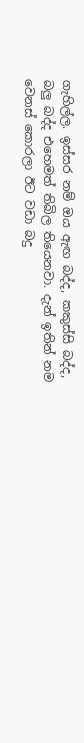ගැහිල්ල. ඉස්සර නම් ඔය ඇඟ බද්ද, කකුස්සි බද්ද, බලු බද්ද එහෙමත් තිබිල තියෙනවා. දැන් ඉතින් නම වෙනස් කොරලා ඊට වඩා බදු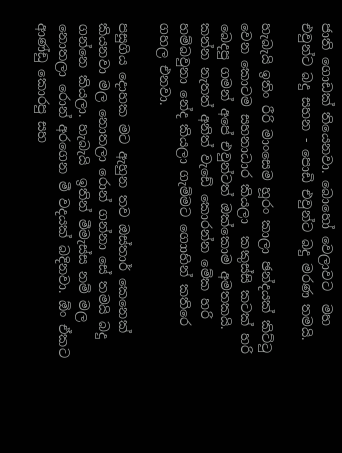ජාති ගොඩක් තියෙනවා. බොහෝ වෙලාවට  මහ එවුන්ට බදු සහන - පොඩි එවුන්ට බදු මරණ තමයි.

හැබැයි ඉතිං රීරි මාංසෙම හූරං කාලා ඡන්දයක් කිට්ටු වෙන කොටම සහනාධාර කියලා  කකුස්සි කටක් හරි බෙදපු ගමන් අපේ එවුන්ටත් ඔක්කොම අමතකයි. කන්න නැතත් අනිත් වැඩේ කොරන්න මේක හරි හම්බවුනා නේද කියලා ගැම්මට ගොාහින් කතිරෙ ගහල එනවා.

පසුගිය දොහක මට ඇහුන තව ඔස්තාර් කෙනෙක් කියනවා මල නොතලා රොන් ගන්නා සේ තමයි බදු ගන්නෙ කියලා. හැබැයි  ඉතින් මීමැස්ස නම් මල නොතලා රොන් අරගෙන මී වදයක් බදිනවා. ඕං ඒකට ආණ්ඩු කොරපු සහ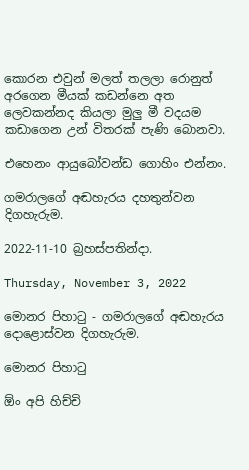කොරන එවුන් මලත් තලලා රොනුත් අරගෙන මීයක් කඩන්නෙ අත ලෙවකන්නද කියලා මුලු මී වදයම කඩාගෙන උන් විතරක් පැණි බොනවා.

එහෙනං ආයුබෝවන්ඩ ගොහිං එන්නං.

ගමරාලගේ අඬහැරය දහතුන්වන දිගහැරුම.

2022-11-10 බ්‍රහස්පතින්දා.

Thursday, November 3, 2022

මොනර පිහාටු - ගමරාලගේ අඬහැරය දොළොස්වන දිගහැරුම.

මොනර පිහාටු

ඕං අපි හිච්චි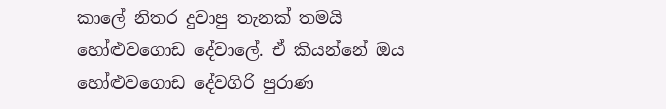කාලේ නිතර දුවාපු තැනක් තමයි හෝළුවගොඩ දේවාලේ. ඒ කියන්නේ ඔය හෝළුවගොඩ දේවගිරි පුරාණ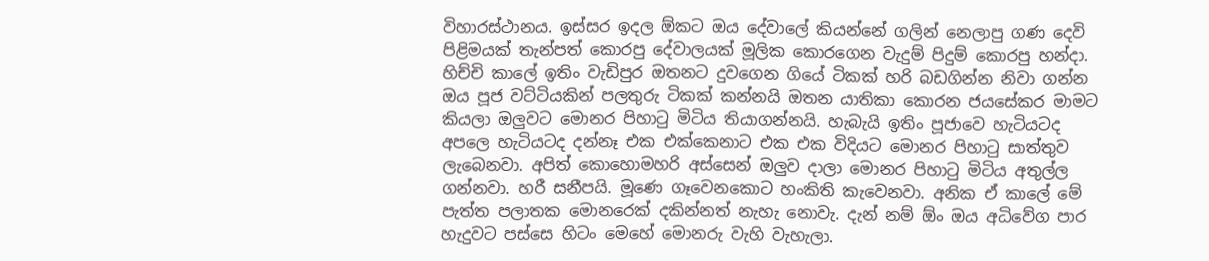විහාරස්ථානය. ඉස්සර ඉදල ඕකට ඔය දේවාලේ කියන්නේ ගලින් නෙලාපු ගණ දෙවි පිළිමයක් තැන්පත් කොරපු දේවාලයක් මූලික කොරගෙන වැදුම් පිදුම් කොරපු හන්දා. හිච්චි කාලේ ඉතිං වැඩිපුර ඔතනට දුවගෙන ගියේ ටිකක් හරි බඩගින්න නිවා ගන්න ඔය පූජ වට්ටියකින් පලතුරු ටිකක් කන්නයි ඔතන යාතිකා කොරන ජයසේකර මාමට කියලා ඔලුවට මොනර පිහාටු මිටිය තියාගන්නයි. හැබැයි ඉතිං පූජාවෙ හැටියටද අපලෙ හැටියටද දන්නෑ එක එක්කෙනාට එක එක විදියට මොනර පිහාටු සාත්තුව ලැබෙනවා. අපිත් කොහොමහරි අස්සෙන් ඔලුව දාලා මොනර පිහාටු මිටිය අතුල්ල ගන්නවා. හරී සනීපයි. මූණෙ ගෑවෙනකොට හංකිති කැවෙනවා. අනික ඒ කාලේ මේ පැත්ත පලාතක මොනරෙක් දකින්නත් නැහැ නොවැ. දැන් නම් ඕං ඔය අධිවේග පාර හැදුවට පස්සෙ හිටං මෙහේ මොනරු වැහි වැහැලා.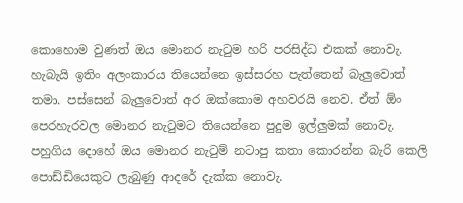කොහොම වුණත් ඔය මොනර නැටුම හරි පරසිද්ධ එකක් නොවැ. හැබැයි ඉතිං අලංකාරය තියෙන්නෙ ඉස්සරහ පැත්තෙන් බැලුවොත් තමා. පස්සෙන් බැලුවොත් අර ඔක්කොම අහවරයි නෙව. ඒත් ඕං පෙරහැරවල මොනර නැටුමට තියෙන්නෙ පුදුම ඉල්ලුමක් නොවැ. පහුගිය දොහේ ඔය මොනර නැටුම් නටාපු කතා කොරන්න බැරි කෙලි පොඩ්ඩියෙකුට ලැබුණු ආදරේ දැක්ක නොවැ.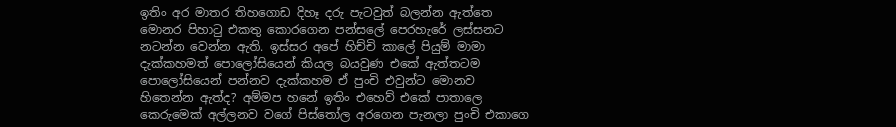ඉතිං අර මාතර තිහගොඩ දිහෑ දරු පැටවුත් බලන්න ඇත්තෙ මොනර පිහාටු එකතු කොරගෙන පන්සලේ පෙරහැරේ ලස්සනට නටන්න වෙන්න ඇති. ඉස්සර අපේ හිච්චි කාලේ පියුම් මාමා දැක්කහමත් පොලෝසියෙන් කියල බයවුණ එකේ ඇත්තටම පොලෝසියෙන් පන්නව දැක්කහම ඒ පුංචි එවුන්ට මොනව හිතෙන්න ඇත්ද? අම්මප හනේ ඉතිං එහෙව් එකේ පාතාලෙ කෙරුමෙක් අල්ලනව වගේ පිස්තෝල අරගෙන පැනලා පුංචි එකාගෙ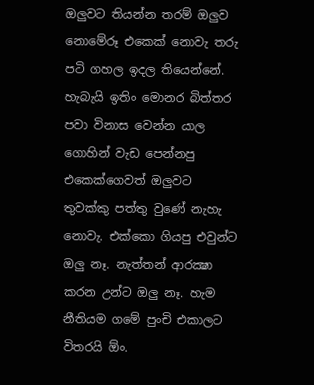ඔලුවට තියන්න තරම් ඔලුව නොමේරූ එකෙක් නොවැ තරු පටි ගහල ඉදල තියෙන්නේ. හැබැයි ඉතිං මොනර බිත්තර පවා විනාස වෙන්න යාල ගොහින් වැඩ පෙන්නපු එකෙක්ගෙවත් ඔලුවට තුවක්කු පත්තු වුණේ නැහැ නොවැ. එක්කො ගියපු එවුන්ට ඔලු නෑ. නැත්තන් ආරක්‍ෂා කරන උන්ට ඔලු නෑ. හැම නීතියම ගමේ පුංචි එකාලට විතරයි ඕං.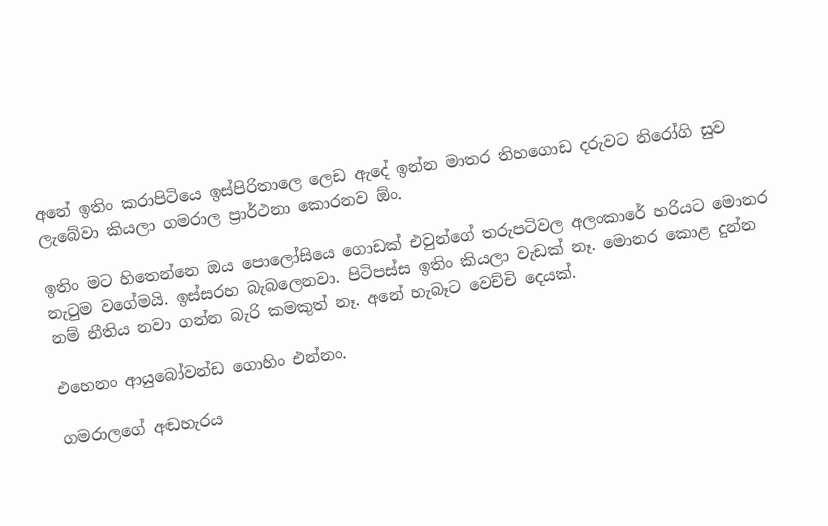අනේ ඉතිං කරාපිටියෙ ඉස්පිරිතාලෙ ලෙඩ ඇදේ ඉන්න මාතර තිහගොඩ දරුවට නිරෝගි සුව ලැබේවා කියලා ගමරාල ප්‍රාර්ථනා කොරනව ඕං.

ඉතිං මට හිතෙන්නෙ ඔය පොලෝසියෙ ගොඩක් එවුන්ගේ තරුපටිවල අලංකාරේ හරියට මොනර නැටුම වගේමයි. ඉස්සරහ බැබලෙනවා. පිටිපස්ස ඉතිං කියලා වැඩක් නෑ. මොනර කොළ දුන්න නම් නීතිය නවා ගන්න බැරි කමකුත් නෑ. අනේ හැබෑට වෙච්චි දෙයක්.

එහෙනං ආයුබෝවන්ඩ ගොහිං එන්නං.

ගමරාලගේ අඬහැරය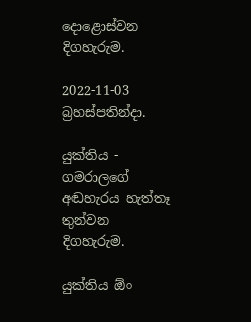දොළොස්වන දිගහැරුම.

2022-11-03 බ්‍රහස්පතින්දා.

යුක්තිය - ගමරාලගේ අඬහැරය හැත්තෑ තුන්වන දිගහැරුම.

යුක්තිය ඕං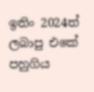ඉතිං 2024ත් ලබාපු එකේ පහුගිය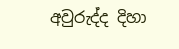අවුරුද්ද දිහා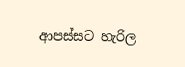ආපස්සට හැරිල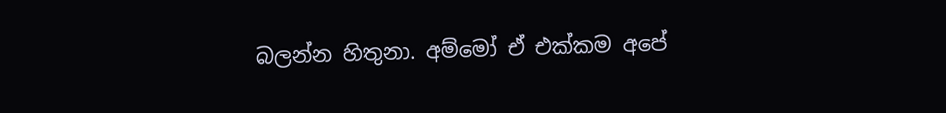බලන්න හිතුනා. අම්මෝ ඒ එක්කම අපේ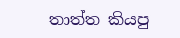තාත්ත කියපු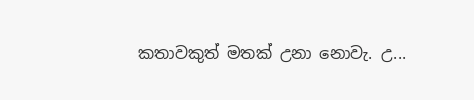කතාවකුත් මතක් උනා නොවැ. උ...